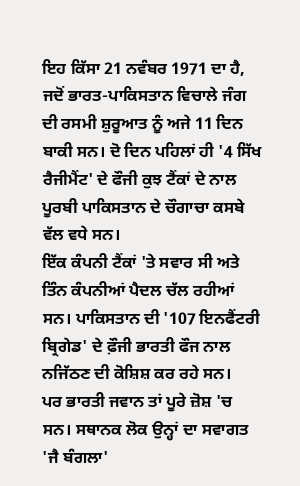ਇਹ ਕਿੱਸਾ 21 ਨਵੰਬਰ 1971 ਦਾ ਹੈ, ਜਦੋਂ ਭਾਰਤ-ਪਾਕਿਸਤਾਨ ਵਿਚਾਲੇ ਜੰਗ ਦੀ ਰਸਮੀ ਸ਼ੁਰੂਆਤ ਨੂੰ ਅਜੇ 11 ਦਿਨ ਬਾਕੀ ਸਨ। ਦੋ ਦਿਨ ਪਹਿਲਾਂ ਹੀ '4 ਸਿੱਖ ਰੈਜੀਮੈਂਟ' ਦੇ ਫੌਜੀ ਕੁਝ ਟੈਂਕਾਂ ਦੇ ਨਾਲ ਪੂਰਬੀ ਪਾਕਿਸਤਾਨ ਦੇ ਚੌਗਾਚਾ ਕਸਬੇ ਵੱਲ ਵਧੇ ਸਨ।
ਇੱਕ ਕੰਪਨੀ ਟੈਂਕਾਂ 'ਤੇ ਸਵਾਰ ਸੀ ਅਤੇ ਤਿੰਨ ਕੰਪਨੀਆਂ ਪੈਦਲ ਚੱਲ ਰਹੀਆਂ ਸਨ। ਪਾਕਿਸਤਾਨ ਦੀ '107 ਇਨਫੈਂਟਰੀ ਬ੍ਰਿਗੇਡ' ਦੇ ਫ਼ੌਜੀ ਭਾਰਤੀ ਫੌਜ ਨਾਲ ਨਜਿੱਠਣ ਦੀ ਕੋਸ਼ਿਸ਼ ਕਰ ਰਹੇ ਸਨ।
ਪਰ ਭਾਰਤੀ ਜਵਾਨ ਤਾਂ ਪੂਰੇ ਜ਼ੋਸ਼ 'ਚ ਸਨ। ਸਥਾਨਕ ਲੋਕ ਉਨ੍ਹਾਂ ਦਾ ਸਵਾਗਤ 'ਜੈ ਬੰਗਲਾ'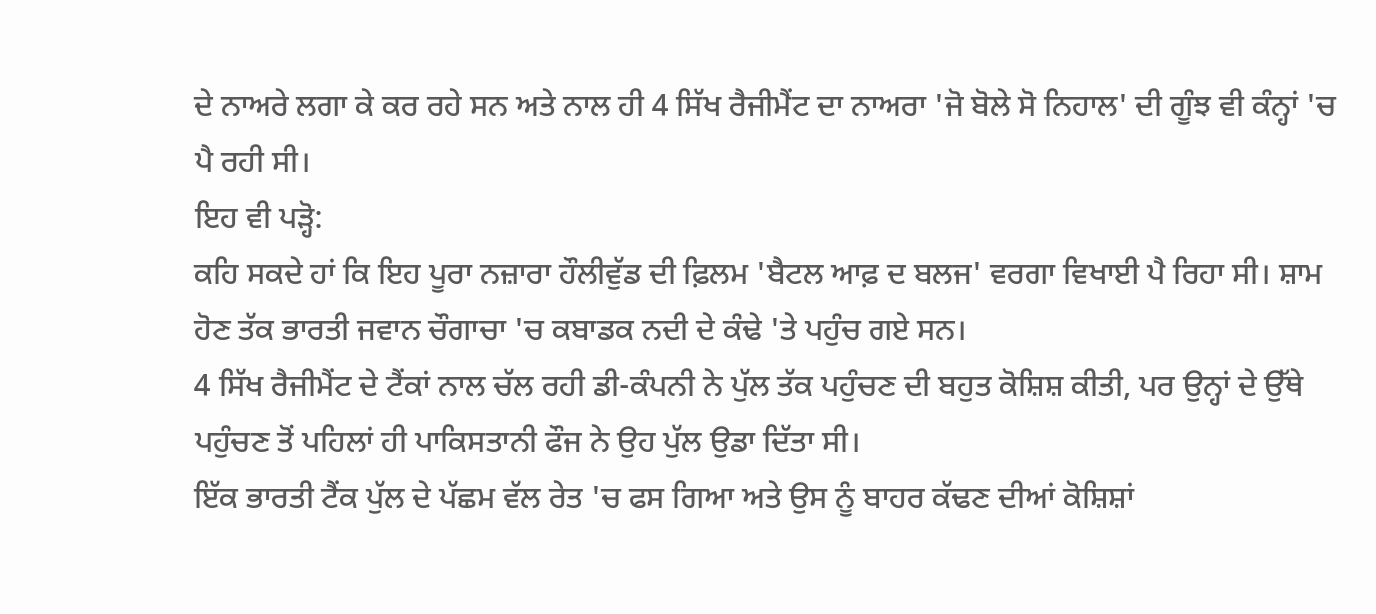ਦੇ ਨਾਅਰੇ ਲਗਾ ਕੇ ਕਰ ਰਹੇ ਸਨ ਅਤੇ ਨਾਲ ਹੀ 4 ਸਿੱਖ ਰੈਜੀਮੈਂਟ ਦਾ ਨਾਅਰਾ 'ਜੋ ਬੋਲੇ ਸੋ ਨਿਹਾਲ' ਦੀ ਗੂੰਝ ਵੀ ਕੰਨ੍ਹਾਂ 'ਚ ਪੈ ਰਹੀ ਸੀ।
ਇਹ ਵੀ ਪੜ੍ਹੋ:
ਕਹਿ ਸਕਦੇ ਹਾਂ ਕਿ ਇਹ ਪੂਰਾ ਨਜ਼ਾਰਾ ਹੌਲੀਵੁੱਡ ਦੀ ਫ਼ਿਲਮ 'ਬੈਟਲ ਆਫ਼ ਦ ਬਲਜ' ਵਰਗਾ ਵਿਖਾਈ ਪੈ ਰਿਹਾ ਸੀ। ਸ਼ਾਮ ਹੋਣ ਤੱਕ ਭਾਰਤੀ ਜਵਾਨ ਚੌਗਾਚਾ 'ਚ ਕਬਾਡਕ ਨਦੀ ਦੇ ਕੰਢੇ 'ਤੇ ਪਹੁੰਚ ਗਏ ਸਨ।
4 ਸਿੱਖ ਰੈਜੀਮੈਂਟ ਦੇ ਟੈਂਕਾਂ ਨਾਲ ਚੱਲ ਰਹੀ ਡੀ-ਕੰਪਨੀ ਨੇ ਪੁੱਲ ਤੱਕ ਪਹੁੰਚਣ ਦੀ ਬਹੁਤ ਕੋਸ਼ਿਸ਼ ਕੀਤੀ, ਪਰ ਉਨ੍ਹਾਂ ਦੇ ਉੱਥੇ ਪਹੁੰਚਣ ਤੋਂ ਪਹਿਲਾਂ ਹੀ ਪਾਕਿਸਤਾਨੀ ਫੌਜ ਨੇ ਉਹ ਪੁੱਲ ਉਡਾ ਦਿੱਤਾ ਸੀ।
ਇੱਕ ਭਾਰਤੀ ਟੈਂਕ ਪੁੱਲ ਦੇ ਪੱਛਮ ਵੱਲ ਰੇਤ 'ਚ ਫਸ ਗਿਆ ਅਤੇ ਉਸ ਨੂੰ ਬਾਹਰ ਕੱਢਣ ਦੀਆਂ ਕੋਸ਼ਿਸ਼ਾਂ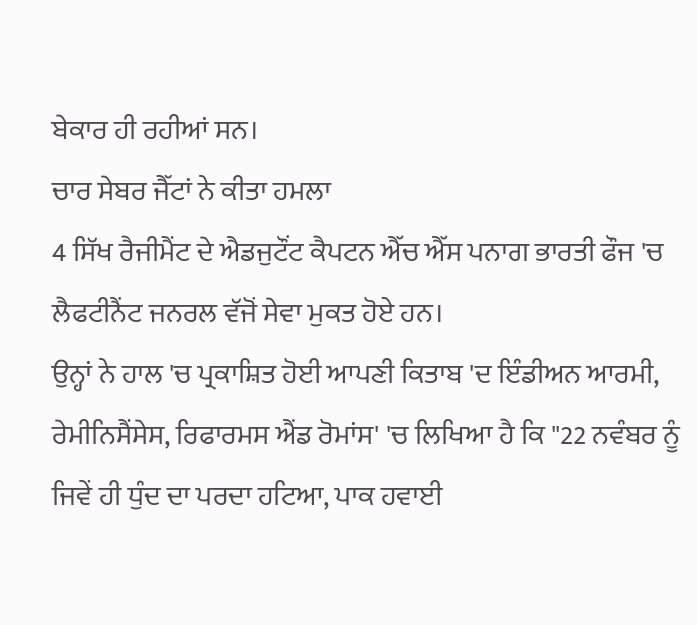ਬੇਕਾਰ ਹੀ ਰਹੀਆਂ ਸਨ।
ਚਾਰ ਸੇਬਰ ਜੈੱਟਾਂ ਨੇ ਕੀਤਾ ਹਮਲਾ
4 ਸਿੱਖ ਰੈਜੀਮੈਂਟ ਦੇ ਐਡਜੁਟੌਂਟ ਕੈਪਟਨ ਐੱਚ ਐੱਸ ਪਨਾਗ ਭਾਰਤੀ ਫੌਜ 'ਚ ਲੈਫਟੀਨੈਂਟ ਜਨਰਲ ਵੱਜੋਂ ਸੇਵਾ ਮੁਕਤ ਹੋਏ ਹਨ।
ਉਨ੍ਹਾਂ ਨੇ ਹਾਲ 'ਚ ਪ੍ਰਕਾਸ਼ਿਤ ਹੋਈ ਆਪਣੀ ਕਿਤਾਬ 'ਦ ਇੰਡੀਅਨ ਆਰਮੀ, ਰੇਮੀਨਿਸੈਂਸੇਸ, ਰਿਫਾਰਮਸ ਐਂਡ ਰੋਮਾਂਸ' 'ਚ ਲਿਖਿਆ ਹੈ ਕਿ "22 ਨਵੰਬਰ ਨੂੰ ਜਿਵੇਂ ਹੀ ਧੁੰਦ ਦਾ ਪਰਦਾ ਹਟਿਆ, ਪਾਕ ਹਵਾਈ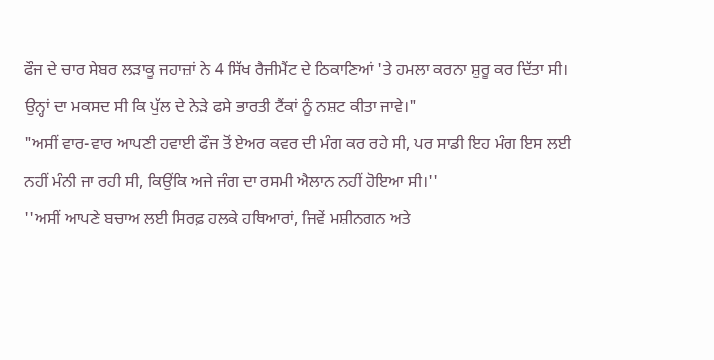ਫੌਜ ਦੇ ਚਾਰ ਸੇਬਰ ਲੜਾਕੂ ਜਹਾਜ਼ਾਂ ਨੇ 4 ਸਿੱਖ ਰੈਜੀਮੈਂਟ ਦੇ ਠਿਕਾਣਿਆਂ 'ਤੇ ਹਮਲਾ ਕਰਨਾ ਸ਼ੁਰੂ ਕਰ ਦਿੱਤਾ ਸੀ। ਉਨ੍ਹਾਂ ਦਾ ਮਕਸਦ ਸੀ ਕਿ ਪੁੱਲ ਦੇ ਨੇੜੇ ਫਸੇ ਭਾਰਤੀ ਟੈਂਕਾਂ ਨੂੰ ਨਸ਼ਟ ਕੀਤਾ ਜਾਵੇ।"
"ਅਸੀਂ ਵਾਰ-ਵਾਰ ਆਪਣੀ ਹਵਾਈ ਫੌਜ ਤੋਂ ਏਅਰ ਕਵਰ ਦੀ ਮੰਗ ਕਰ ਰਹੇ ਸੀ, ਪਰ ਸਾਡੀ ਇਹ ਮੰਗ ਇਸ ਲਈ ਨਹੀਂ ਮੰਨੀ ਜਾ ਰਹੀ ਸੀ, ਕਿਉਂਕਿ ਅਜੇ ਜੰਗ ਦਾ ਰਸਮੀ ਐਲਾਨ ਨਹੀਂ ਹੋਇਆ ਸੀ।''
''ਅਸੀਂ ਆਪਣੇ ਬਚਾਅ ਲਈ ਸਿਰਫ਼ ਹਲਕੇ ਹਥਿਆਰਾਂ, ਜਿਵੇਂ ਮਸ਼ੀਨਗਨ ਅਤੇ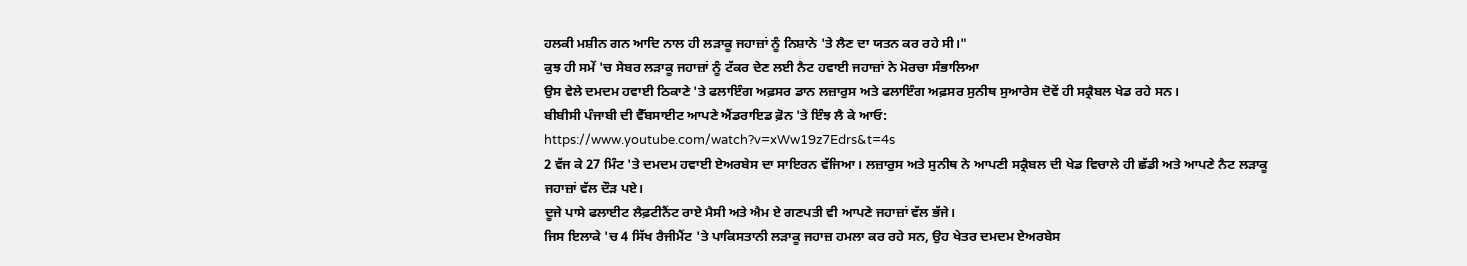ਹਲਕੀ ਮਸ਼ੀਨ ਗਨ ਆਦਿ ਨਾਲ ਹੀ ਲੜਾਕੂ ਜਹਾਜ਼ਾਂ ਨੂੰ ਨਿਸ਼ਾਨੇ 'ਤੇ ਲੈਣ ਦਾ ਯਤਨ ਕਰ ਰਹੇ ਸੀ।"
ਕੁਝ ਹੀ ਸਮੇਂ 'ਚ ਸੇਬਰ ਲੜਾਕੂ ਜਹਾਜ਼ਾਂ ਨੂੰ ਟੱਕਰ ਦੇਣ ਲਈ ਨੈਟ ਹਵਾਈ ਜਹਾਜ਼ਾਂ ਨੇ ਮੋਰਚਾ ਸੰਭਾਲਿਆ
ਉਸ ਵੇਲੇ ਦਮਦਮ ਹਵਾਈ ਠਿਕਾਣੇ 'ਤੇ ਫਲਾਇੰਗ ਅਫ਼ਸਰ ਡਾਨ ਲਜ਼ਾਰੁਸ ਅਤੇ ਫਲਾਇੰਗ ਅਫ਼ਸਰ ਸੁਨੀਥ ਸੁਆਰੇਸ ਦੋਵੇਂ ਹੀ ਸਕ੍ਰੈਬਲ ਖੇਡ ਰਹੇ ਸਨ।
ਬੀਬੀਸੀ ਪੰਜਾਬੀ ਦੀ ਵੈੱਬਸਾਈਟ ਆਪਣੇ ਐਂਡਰਾਇਡ ਫ਼ੋਨ 'ਤੇ ਇੰਝ ਲੈ ਕੇ ਆਓ:
https://www.youtube.com/watch?v=xWw19z7Edrs&t=4s
2 ਵੱਜ ਕੇ 27 ਮਿੰਟ 'ਤੇ ਦਮਦਮ ਹਵਾਈ ਏਅਰਬੇਸ ਦਾ ਸਾਇਰਨ ਵੱਜਿਆ। ਲਜ਼ਾਰੁਸ ਅਤੇ ਸੁਨੀਥ ਨੇ ਆਪਣੀ ਸਕ੍ਰੈਬਲ ਦੀ ਖੇਡ ਵਿਚਾਲੇ ਹੀ ਛੱਡੀ ਅਤੇ ਆਪਣੇ ਨੈਟ ਲੜਾਕੂ ਜਹਾਜ਼ਾਂ ਵੱਲ ਦੌੜ ਪਏ।
ਦੂਜੇ ਪਾਸੇ ਫਲਾਈਟ ਲੈਫ਼ਟੀਨੈਂਟ ਰਾਏ ਮੈਸੀ ਅਤੇ ਐਮ ਏ ਗਣਪਤੀ ਵੀ ਆਪਣੇ ਜਹਾਜ਼ਾਂ ਵੱਲ ਭੱਜੇ।
ਜਿਸ ਇਲਾਕੇ 'ਚ 4 ਸਿੱਖ ਰੈਜੀਮੈਂਟ 'ਤੇ ਪਾਕਿਸਤਾਨੀ ਲੜਾਕੂ ਜਹਾਜ਼ ਹਮਲਾ ਕਰ ਰਹੇ ਸਨ, ਉਹ ਖੇਤਰ ਦਮਦਮ ਏਅਰਬੇਸ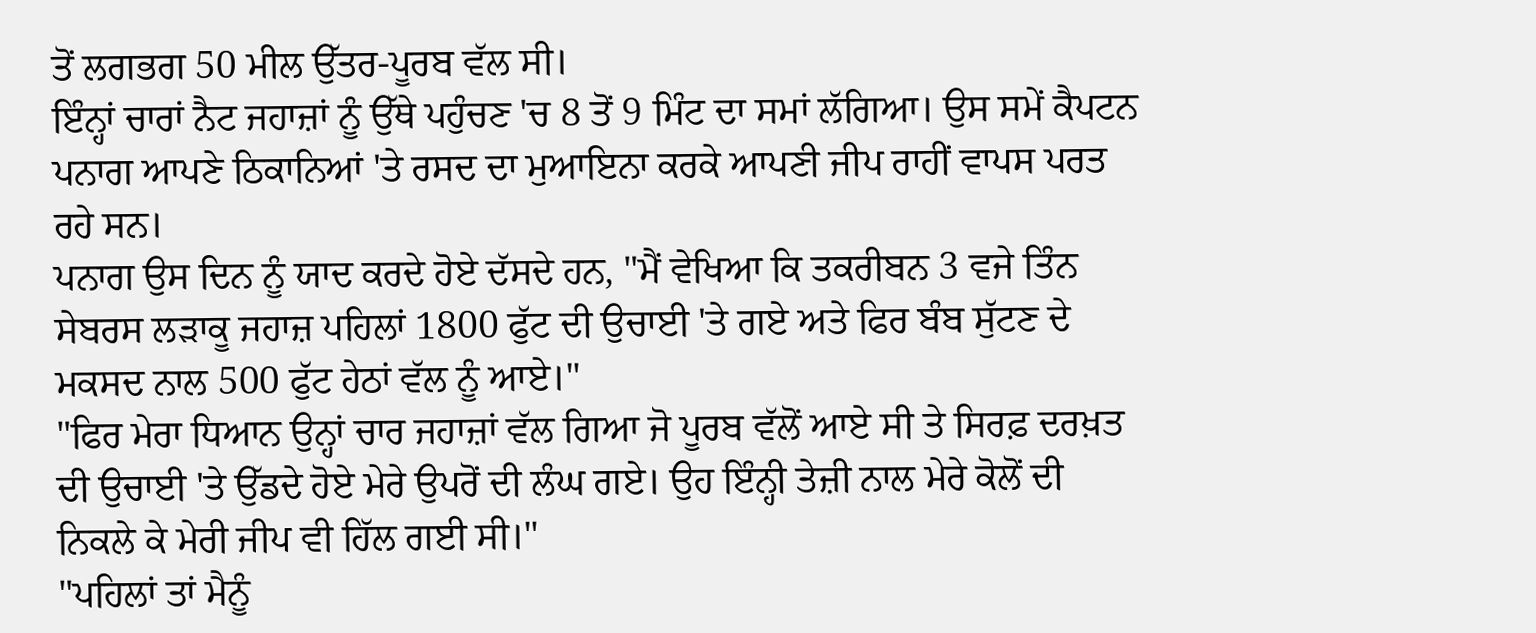ਤੋਂ ਲਗਭਗ 50 ਮੀਲ ਉੱਤਰ-ਪੂਰਬ ਵੱਲ ਸੀ।
ਇੰਨ੍ਹਾਂ ਚਾਰਾਂ ਨੈਟ ਜਹਾਜ਼ਾਂ ਨੂੰ ਉੱਥੇ ਪਹੁੰਚਣ 'ਚ 8 ਤੋਂ 9 ਮਿੰਟ ਦਾ ਸਮਾਂ ਲੱਗਿਆ। ਉਸ ਸਮੇਂ ਕੈਪਟਨ ਪਨਾਗ ਆਪਣੇ ਠਿਕਾਨਿਆਂ 'ਤੇ ਰਸਦ ਦਾ ਮੁਆਇਨਾ ਕਰਕੇ ਆਪਣੀ ਜੀਪ ਰਾਹੀਂ ਵਾਪਸ ਪਰਤ ਰਹੇ ਸਨ।
ਪਨਾਗ ਉਸ ਦਿਨ ਨੂੰ ਯਾਦ ਕਰਦੇ ਹੋਏ ਦੱਸਦੇ ਹਨ, "ਮੈਂ ਵੇਖਿਆ ਕਿ ਤਕਰੀਬਨ 3 ਵਜੇ ਤਿੰਨ ਸੇਬਰਸ ਲੜਾਕੂ ਜਹਾਜ਼ ਪਹਿਲਾਂ 1800 ਫੁੱਟ ਦੀ ਉਚਾਈ 'ਤੇ ਗਏ ਅਤੇ ਫਿਰ ਬੰਬ ਸੁੱਟਣ ਦੇ ਮਕਸਦ ਨਾਲ 500 ਫੁੱਟ ਹੇਠਾਂ ਵੱਲ ਨੂੰ ਆਏ।"
"ਫਿਰ ਮੇਰਾ ਧਿਆਨ ਉਨ੍ਹਾਂ ਚਾਰ ਜਹਾਜ਼ਾਂ ਵੱਲ ਗਿਆ ਜੋ ਪੂਰਬ ਵੱਲੋਂ ਆਏ ਸੀ ਤੇ ਸਿਰਫ਼ ਦਰਖ਼ਤ ਦੀ ਉਚਾਈ 'ਤੇ ਉੱਡਦੇ ਹੋਏ ਮੇਰੇ ਉਪਰੋਂ ਦੀ ਲੰਘ ਗਏ। ਉਹ ਇੰਨ੍ਹੀ ਤੇਜ਼ੀ ਨਾਲ ਮੇਰੇ ਕੋਲੋਂ ਦੀ ਨਿਕਲੇ ਕੇ ਮੇਰੀ ਜੀਪ ਵੀ ਹਿੱਲ ਗਈ ਸੀ।"
"ਪਹਿਲਾਂ ਤਾਂ ਮੈਨੂੰ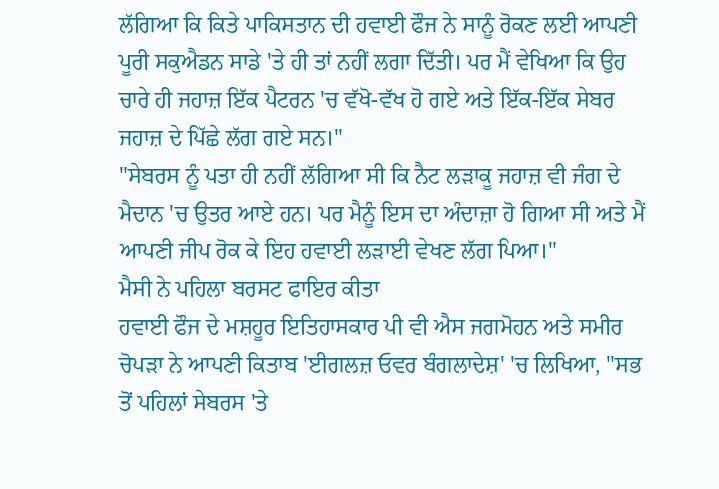ਲੱਗਿਆ ਕਿ ਕਿਤੇ ਪਾਕਿਸਤਾਨ ਦੀ ਹਵਾਈ ਫੌਜ ਨੇ ਸਾਨੂੰ ਰੋਕਣ ਲਈ ਆਪਣੀ ਪੂਰੀ ਸਕੁਐਡਨ ਸਾਡੇ 'ਤੇ ਹੀ ਤਾਂ ਨਹੀਂ ਲਗਾ ਦਿੱਤੀ। ਪਰ ਮੈਂ ਵੇਖਿਆ ਕਿ ਉਹ ਚਾਰੇ ਹੀ ਜਹਾਜ਼ ਇੱਕ ਪੈਟਰਨ 'ਚ ਵੱਖੋ-ਵੱਖ ਹੋ ਗਏ ਅਤੇ ਇੱਕ-ਇੱਕ ਸੇਬਰ ਜਹਾਜ਼ ਦੇ ਪਿੱਛੇ ਲੱਗ ਗਏ ਸਨ।"
"ਸੇਬਰਸ ਨੂੰ ਪਤਾ ਹੀ ਨਹੀਂ ਲੱਗਿਆ ਸੀ ਕਿ ਨੈਟ ਲੜਾਕੂ ਜਹਾਜ਼ ਵੀ ਜੰਗ ਦੇ ਮੈਦਾਨ 'ਚ ਉਤਰ ਆਏ ਹਨ। ਪਰ ਮੈਨੂੰ ਇਸ ਦਾ ਅੰਦਾਜ਼ਾ ਹੋ ਗਿਆ ਸੀ ਅਤੇ ਮੈਂ ਆਪਣੀ ਜੀਪ ਰੋਕ ਕੇ ਇਹ ਹਵਾਈ ਲੜਾਈ ਵੇਖਣ ਲੱਗ ਪਿਆ।"
ਮੈਸੀ ਨੇ ਪਹਿਲਾ ਬਰਸਟ ਫਾਇਰ ਕੀਤਾ
ਹਵਾਈ ਫੌਜ ਦੇ ਮਸ਼ਹੂਰ ਇਤਿਹਾਸਕਾਰ ਪੀ ਵੀ ਐਸ ਜਗਮੋਹਨ ਅਤੇ ਸਮੀਰ ਚੋਪੜਾ ਨੇ ਆਪਣੀ ਕਿਤਾਬ 'ਈਗਲਜ਼ ਓਵਰ ਬੰਗਲਾਦੇਸ਼' 'ਚ ਲਿਖਿਆ, "ਸਭ ਤੋਂ ਪਹਿਲਾਂ ਸੇਬਰਸ 'ਤੇ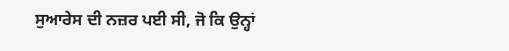ਸੁਆਰੇਸ ਦੀ ਨਜ਼ਰ ਪਈ ਸੀ, ਜੋ ਕਿ ਉਨ੍ਹਾਂ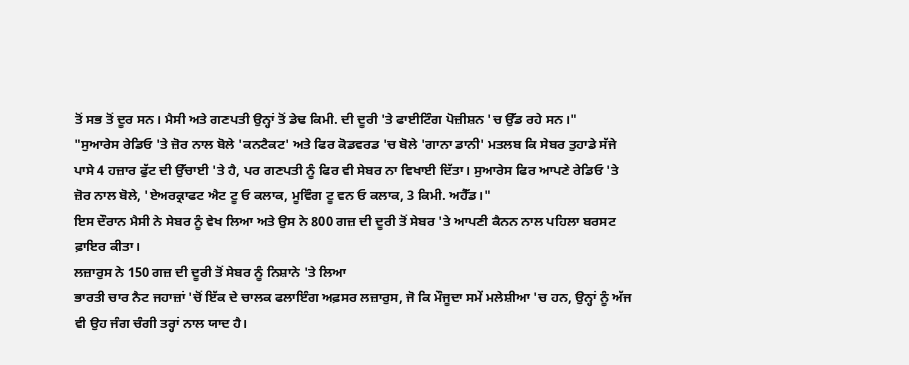ਤੋਂ ਸਭ ਤੋਂ ਦੂਰ ਸਨ। ਮੈਸੀ ਅਤੇ ਗਣਪਤੀ ਉਨ੍ਹਾਂ ਤੋਂ ਡੇਢ ਕਿਮੀ. ਦੀ ਦੂਰੀ 'ਤੇ ਫਾਈਟਿੰਗ ਪੋਜ਼ੀਸ਼ਨ 'ਚ ਉੱਡ ਰਹੇ ਸਨ।"
"ਸੁਆਰੇਸ ਰੇਡਿਓ 'ਤੇ ਜ਼ੋਰ ਨਾਲ ਬੋਲੇ 'ਕਨਟੈਕਟ' ਅਤੇ ਫਿਰ ਕੋਡਵਰਡ 'ਚ ਬੋਲੇ 'ਗਾਨਾ ਡਾਨੀ' ਮਤਲਬ ਕਿ ਸੇਬਰ ਤੁਹਾਡੇ ਸੱਜੇ ਪਾਸੇ 4 ਹਜ਼ਾਰ ਫੁੱਟ ਦੀ ਉੱਚਾਈ 'ਤੇ ਹੈ, ਪਰ ਗਣਪਤੀ ਨੂੰ ਫਿਰ ਵੀ ਸੇਬਰ ਨਾ ਵਿਖਾਈ ਦਿੱਤਾ। ਸੁਆਰੇਸ ਫਿਰ ਆਪਣੇ ਰੇਡਿਓ 'ਤੇ ਜ਼ੋਰ ਨਾਲ ਬੋਲੇ, 'ਏਅਰਕ੍ਰਾਫਟ ਐਟ ਟੂ ਓ ਕਲਾਕ, ਮੂਵਿੰਗ ਟੂ ਵਨ ਓ ਕਲਾਕ, 3 ਕਿਮੀ. ਅਹੈੱਡ।"
ਇਸ ਦੌਰਾਨ ਮੈਸੀ ਨੇ ਸੇਬਰ ਨੂੰ ਵੇਖ ਲਿਆ ਅਤੇ ਉਸ ਨੇ 800 ਗਜ਼ ਦੀ ਦੂਰੀ ਤੋਂ ਸੇਬਰ 'ਤੇ ਆਪਣੀ ਕੈਨਨ ਨਾਲ ਪਹਿਲਾ ਬਰਸਟ ਫ਼ਾਇਰ ਕੀਤਾ।
ਲਜ਼ਾਰੁਸ ਨੇ 150 ਗਜ਼ ਦੀ ਦੂਰੀ ਤੋਂ ਸੇਬਰ ਨੂੰ ਨਿਸ਼ਾਨੇ 'ਤੇ ਲਿਆ
ਭਾਰਤੀ ਚਾਰ ਨੈਟ ਜਹਾਜ਼ਾਂ 'ਚੋਂ ਇੱਕ ਦੇ ਚਾਲਕ ਫਲਾਇੰਗ ਅਫ਼ਸਰ ਲਜ਼ਾਰੁਸ, ਜੋ ਕਿ ਮੌਜੂਦਾ ਸਮੇਂ ਮਲੇਸ਼ੀਆ 'ਚ ਹਨ, ਉਨ੍ਹਾਂ ਨੂੰ ਅੱਜ ਵੀ ਉਹ ਜੰਗ ਚੰਗੀ ਤਰ੍ਹਾਂ ਨਾਲ ਯਾਦ ਹੈ।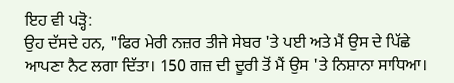ਇਹ ਵੀ ਪੜ੍ਹੋ:
ਉਹ ਦੱਸਦੇ ਹਨ, "ਫਿਰ ਮੇਰੀ ਨਜ਼ਰ ਤੀਜੇ ਸੇਬਰ 'ਤੇ ਪਈ ਅਤੇ ਮੈਂ ਉਸ ਦੇ ਪਿੱਛੇ ਆਪਣਾ ਨੈਟ ਲਗਾ ਦਿੱਤਾ। 150 ਗਜ਼ ਦੀ ਦੂਰੀ ਤੋਂ ਮੈਂ ਉਸ 'ਤੇ ਨਿਸ਼ਾਨਾ ਸਾਧਿਆ।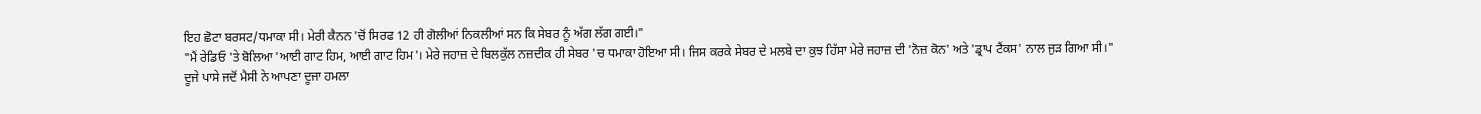ਇਹ ਛੋਟਾ ਬਰਸਟ/ਧਮਾਕਾ ਸੀ। ਮੇਰੀ ਕੈਨਨ 'ਚੋਂ ਸਿਰਫ 12 ਹੀ ਗੋਲੀਆਂ ਨਿਕਲੀਆਂ ਸਨ ਕਿ ਸੇਬਰ ਨੂੰ ਅੱਗ ਲੱਗ ਗਈ।"
"ਮੈਂ ਰੇਡਿਓ 'ਤੇ ਬੋਲਿਆ 'ਆਈ ਗਾਟ ਹਿਮ, ਆਈ ਗਾਟ ਹਿਮ'। ਮੇਰੇ ਜਹਾਜ਼ ਦੇ ਬਿਲਕੁੱਲ ਨਜ਼ਦੀਕ ਹੀ ਸੇਬਰ 'ਚ ਧਮਾਕਾ ਹੋਇਆ ਸੀ। ਜਿਸ ਕਰਕੇ ਸੇਬਰ ਦੇ ਮਲਬੇ ਦਾ ਕੁਝ ਹਿੱਸਾ ਮੇਰੇ ਜਹਾਜ਼ ਦੀ 'ਨੋਜ਼ ਕੋਨ' ਅਤੇ 'ਡ੍ਰਾਪ ਟੈਂਕਸ' ਨਾਲ ਜੁੜ ਗਿਆ ਸੀ।"
ਦੂਜੇ ਪਾਸੇ ਜਦੋਂ ਮੈਸੀ ਨੇ ਆਪਣਾ ਦੂਜਾ ਹਮਲਾ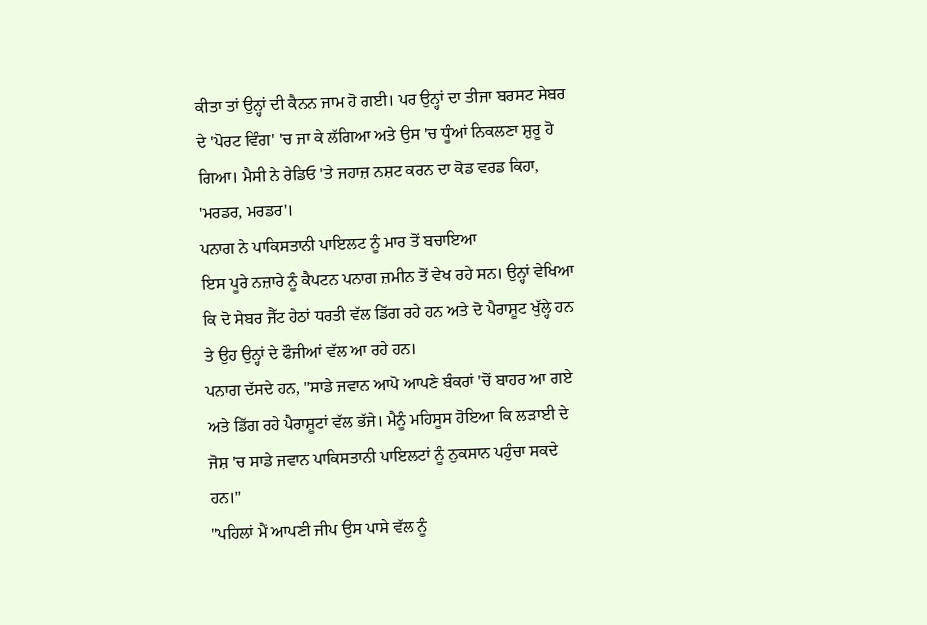ਕੀਤਾ ਤਾਂ ਉਨ੍ਹਾਂ ਦੀ ਕੈਨਨ ਜਾਮ ਹੋ ਗਈ। ਪਰ ਉਨ੍ਹਾਂ ਦਾ ਤੀਜਾ ਬਰਸਟ ਸੇਬਰ ਦੇ 'ਪੋਰਟ ਵਿੰਗ' 'ਚ ਜਾ ਕੇ ਲੱਗਿਆ ਅਤੇ ਉਸ 'ਚ ਧੂੰਆਂ ਨਿਕਲਣਾ ਸ਼ੁਰੂ ਹੋ ਗਿਆ। ਮੈਸੀ ਨੇ ਰੇਡਿਓ 'ਤੇ ਜਹਾਜ਼ ਨਸ਼ਟ ਕਰਨ ਦਾ ਕੋਡ ਵਰਡ ਕਿਹਾ, 'ਮਰਡਰ, ਮਰਡਰ'।
ਪਨਾਗ ਨੇ ਪਾਕਿਸਤਾਨੀ ਪਾਇਲਟ ਨੂੰ ਮਾਰ ਤੋਂ ਬਚਾਇਆ
ਇਸ ਪੂਰੇ ਨਜ਼ਾਰੇ ਨੂੰ ਕੈਪਟਨ ਪਨਾਗ ਜ਼ਮੀਨ ਤੋਂ ਵੇਖ ਰਹੇ ਸਨ। ਉਨ੍ਹਾਂ ਵੇਖਿਆ ਕਿ ਦੋ ਸੇਬਰ ਜੈੱਟ ਹੇਠਾਂ ਧਰਤੀ ਵੱਲ ਡਿੱਗ ਰਹੇ ਹਨ ਅਤੇ ਦੋ ਪੈਰਾਸ਼ੂਟ ਖੁੱਲ੍ਹੇ ਹਨ ਤੇ ਉਹ ਉਨ੍ਹਾਂ ਦੇ ਫੌਜੀਆਂ ਵੱਲ ਆ ਰਹੇ ਹਨ।
ਪਨਾਗ ਦੱਸਦੇ ਹਨ, "ਸਾਡੇ ਜਵਾਨ ਆਪੋ ਆਪਣੇ ਬੰਕਰਾਂ 'ਚੋਂ ਬਾਹਰ ਆ ਗਏ ਅਤੇ ਡਿੱਗ ਰਹੇ ਪੈਰਾਸ਼ੂਟਾਂ ਵੱਲ ਭੱਜੇ। ਮੈਨੂੰ ਮਹਿਸੂਸ ਹੋਇਆ ਕਿ ਲੜਾਈ ਦੇ ਜੋਸ਼ 'ਚ ਸਾਡੇ ਜਵਾਨ ਪਾਕਿਸਤਾਨੀ ਪਾਇਲਟਾਂ ਨੂੰ ਨੁਕਸਾਨ ਪਹੁੰਚਾ ਸਕਦੇ ਹਨ।"
"ਪਹਿਲਾਂ ਮੈਂ ਆਪਣੀ ਜੀਪ ਉਸ ਪਾਸੇ ਵੱਲ ਨੂੰ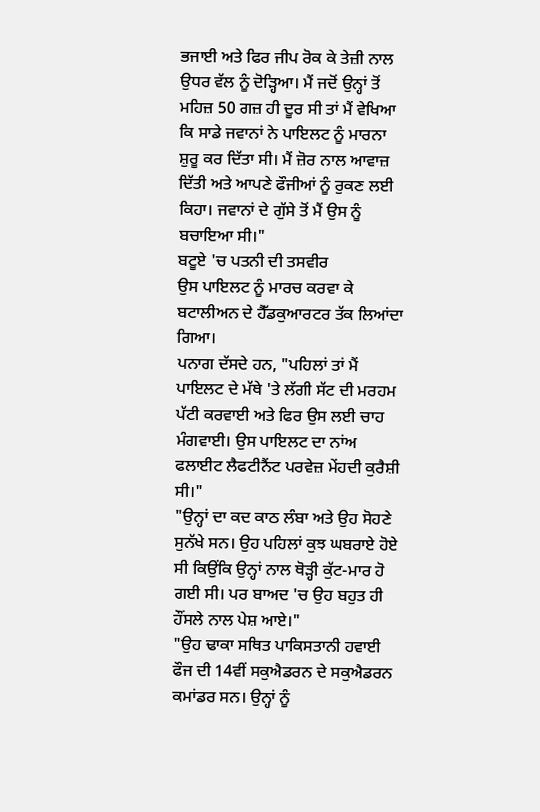ਭਜਾਈ ਅਤੇ ਫਿਰ ਜੀਪ ਰੋਕ ਕੇ ਤੇਜ਼ੀ ਨਾਲ ਉਧਰ ਵੱਲ ਨੂੰ ਦੋੜ੍ਹਿਆ। ਮੈਂ ਜਦੋਂ ਉਨ੍ਹਾਂ ਤੋਂ ਮਹਿਜ਼ 50 ਗਜ਼ ਹੀ ਦੂਰ ਸੀ ਤਾਂ ਮੈਂ ਵੇਖਿਆ ਕਿ ਸਾਡੇ ਜਵਾਨਾਂ ਨੇ ਪਾਇਲਟ ਨੂੰ ਮਾਰਨਾ ਸ਼ੁਰੂ ਕਰ ਦਿੱਤਾ ਸੀ। ਮੈਂ ਜ਼ੋਰ ਨਾਲ ਆਵਾਜ਼ ਦਿੱਤੀ ਅਤੇ ਆਪਣੇ ਫੌਜੀਆਂ ਨੂੰ ਰੁਕਣ ਲਈ ਕਿਹਾ। ਜਵਾਨਾਂ ਦੇ ਗੁੱਸੇ ਤੋਂ ਮੈਂ ਉਸ ਨੂੰ ਬਚਾਇਆ ਸੀ।"
ਬਟੂਏ 'ਚ ਪਤਨੀ ਦੀ ਤਸਵੀਰ
ਉਸ ਪਾਇਲਟ ਨੂੰ ਮਾਰਚ ਕਰਵਾ ਕੇ ਬਟਾਲੀਅਨ ਦੇ ਹੈੱਡਕੁਆਰਟਰ ਤੱਕ ਲਿਆਂਦਾ ਗਿਆ।
ਪਨਾਗ ਦੱਸਦੇ ਹਨ, "ਪਹਿਲਾਂ ਤਾਂ ਮੈਂ ਪਾਇਲਟ ਦੇ ਮੱਥੇ 'ਤੇ ਲੱਗੀ ਸੱਟ ਦੀ ਮਰਹਮ ਪੱਟੀ ਕਰਵਾਈ ਅਤੇ ਫਿਰ ਉਸ ਲਈ ਚਾਹ ਮੰਗਵਾਈ। ਉਸ ਪਾਇਲਟ ਦਾ ਨਾਂਅ ਫਲਾਈਟ ਲੈਫਟੀਨੈਂਟ ਪਰਵੇਜ਼ ਮੇਂਹਦੀ ਕੁਰੈਸ਼ੀ ਸੀ।"
"ਉਨ੍ਹਾਂ ਦਾ ਕਦ ਕਾਠ ਲੰਬਾ ਅਤੇ ਉਹ ਸੋਹਣੇ ਸੁਨੱਖੇ ਸਨ। ਉਹ ਪਹਿਲਾਂ ਕੁਝ ਘਬਰਾਏ ਹੋਏ ਸੀ ਕਿਉਂਕਿ ਉਨ੍ਹਾਂ ਨਾਲ ਥੋੜ੍ਹੀ ਕੁੱਟ-ਮਾਰ ਹੋ ਗਈ ਸੀ। ਪਰ ਬਾਅਦ 'ਚ ਉਹ ਬਹੁਤ ਹੀ ਹੌਂਸਲੇ ਨਾਲ ਪੇਸ਼ ਆਏ।"
"ਉਹ ਢਾਕਾ ਸਥਿਤ ਪਾਕਿਸਤਾਨੀ ਹਵਾਈ ਫੌਜ ਦੀ 14ਵੀਂ ਸਕੁਐਡਰਨ ਦੇ ਸਕੁਐਡਰਨ ਕਮਾਂਡਰ ਸਨ। ਉਨ੍ਹਾਂ ਨੂੰ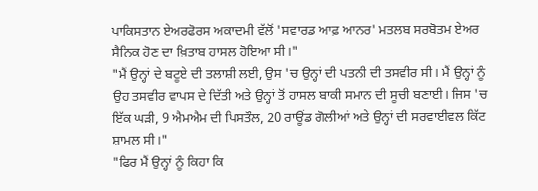ਪਾਕਿਸਤਾਨ ਏਅਰਫੋਰਸ ਅਕਾਦਮੀ ਵੱਲੋਂ 'ਸਵਾਰਡ ਆਫ਼ ਆਨਰ' ਮਤਲਬ ਸਰਬੋਤਮ ਏਅਰ ਸੈਨਿਕ ਹੋਣ ਦਾ ਖ਼ਿਤਾਬ ਹਾਸਲ ਹੋਇਆ ਸੀ।"
"ਮੈਂ ਉਨ੍ਹਾਂ ਦੇ ਬਟੂਏ ਦੀ ਤਲਾਸ਼ੀ ਲਈ, ਉਸ 'ਚ ਉਨ੍ਹਾਂ ਦੀ ਪਤਨੀ ਦੀ ਤਸਵੀਰ ਸੀ। ਮੈਂ ਉਨ੍ਹਾਂ ਨੂੰ ਉਹ ਤਸਵੀਰ ਵਾਪਸ ਦੇ ਦਿੱਤੀ ਅਤੇ ਉਨ੍ਹਾਂ ਤੋਂ ਹਾਸਲ ਬਾਕੀ ਸਮਾਨ ਦੀ ਸੂਚੀ ਬਣਾਈ। ਜਿਸ 'ਚ ਇੱਕ ਘੜੀ, 9 ਐਮਐਮ ਦੀ ਪਿਸਤੌਲ, 20 ਰਾਊਂਡ ਗੋਲੀਆਂ ਅਤੇ ਉਨ੍ਹਾਂ ਦੀ ਸਰਵਾਈਵਲ ਕਿੱਟ ਸ਼ਾਮਲ ਸੀ।"
"ਫਿਰ ਮੈਂ ਉਨ੍ਹਾਂ ਨੂੰ ਕਿਹਾ ਕਿ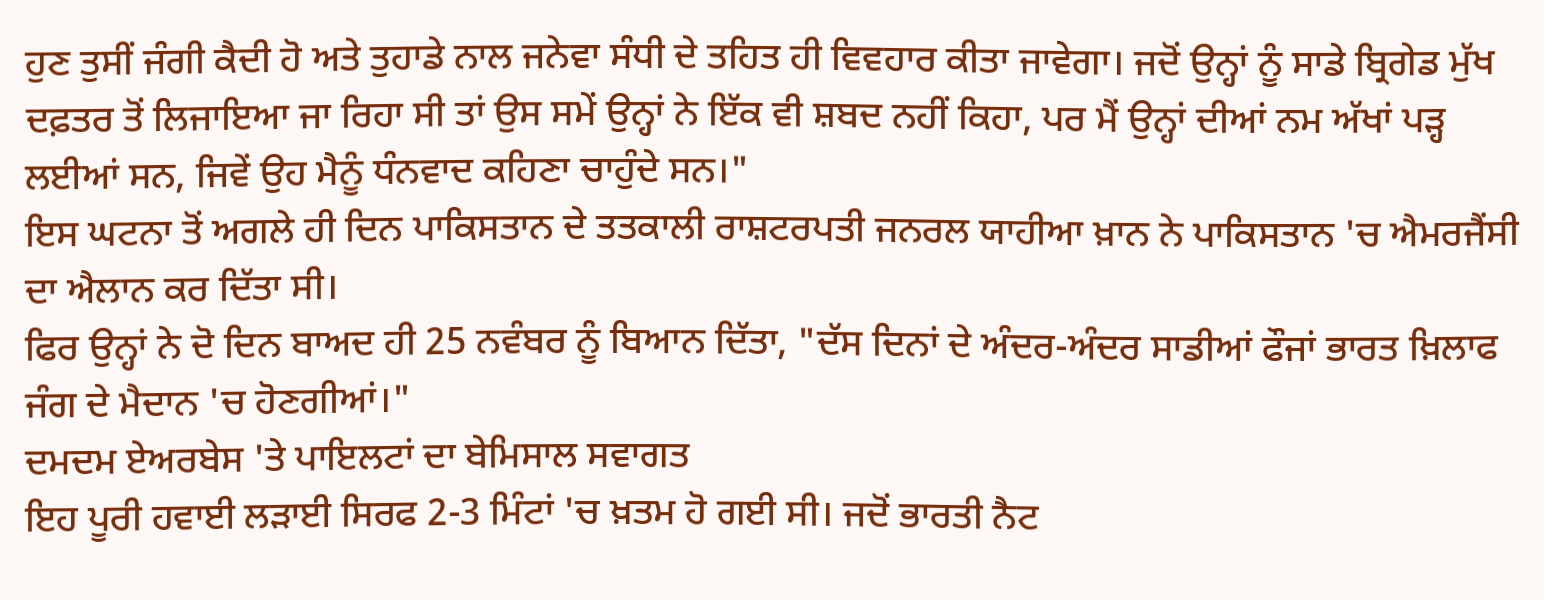ਹੁਣ ਤੁਸੀਂ ਜੰਗੀ ਕੈਦੀ ਹੋ ਅਤੇ ਤੁਹਾਡੇ ਨਾਲ ਜਨੇਵਾ ਸੰਧੀ ਦੇ ਤਹਿਤ ਹੀ ਵਿਵਹਾਰ ਕੀਤਾ ਜਾਵੇਗਾ। ਜਦੋਂ ਉਨ੍ਹਾਂ ਨੂੰ ਸਾਡੇ ਬ੍ਰਿਗੇਡ ਮੁੱਖ ਦਫ਼ਤਰ ਤੋਂ ਲਿਜਾਇਆ ਜਾ ਰਿਹਾ ਸੀ ਤਾਂ ਉਸ ਸਮੇਂ ਉਨ੍ਹਾਂ ਨੇ ਇੱਕ ਵੀ ਸ਼ਬਦ ਨਹੀਂ ਕਿਹਾ, ਪਰ ਮੈਂ ਉਨ੍ਹਾਂ ਦੀਆਂ ਨਮ ਅੱਖਾਂ ਪੜ੍ਹ ਲਈਆਂ ਸਨ, ਜਿਵੇਂ ਉਹ ਮੈਨੂੰ ਧੰਨਵਾਦ ਕਹਿਣਾ ਚਾਹੁੰਦੇ ਸਨ।"
ਇਸ ਘਟਨਾ ਤੋਂ ਅਗਲੇ ਹੀ ਦਿਨ ਪਾਕਿਸਤਾਨ ਦੇ ਤਤਕਾਲੀ ਰਾਸ਼ਟਰਪਤੀ ਜਨਰਲ ਯਾਹੀਆ ਖ਼ਾਨ ਨੇ ਪਾਕਿਸਤਾਨ 'ਚ ਐਮਰਜੈਂਸੀ ਦਾ ਐਲਾਨ ਕਰ ਦਿੱਤਾ ਸੀ।
ਫਿਰ ਉਨ੍ਹਾਂ ਨੇ ਦੋ ਦਿਨ ਬਾਅਦ ਹੀ 25 ਨਵੰਬਰ ਨੂੰ ਬਿਆਨ ਦਿੱਤਾ, "ਦੱਸ ਦਿਨਾਂ ਦੇ ਅੰਦਰ-ਅੰਦਰ ਸਾਡੀਆਂ ਫੌਜਾਂ ਭਾਰਤ ਖ਼ਿਲਾਫ ਜੰਗ ਦੇ ਮੈਦਾਨ 'ਚ ਹੋਣਗੀਆਂ।"
ਦਮਦਮ ਏਅਰਬੇਸ 'ਤੇ ਪਾਇਲਟਾਂ ਦਾ ਬੇਮਿਸਾਲ ਸਵਾਗਤ
ਇਹ ਪੂਰੀ ਹਵਾਈ ਲੜਾਈ ਸਿਰਫ 2-3 ਮਿੰਟਾਂ 'ਚ ਖ਼ਤਮ ਹੋ ਗਈ ਸੀ। ਜਦੋਂ ਭਾਰਤੀ ਨੈਟ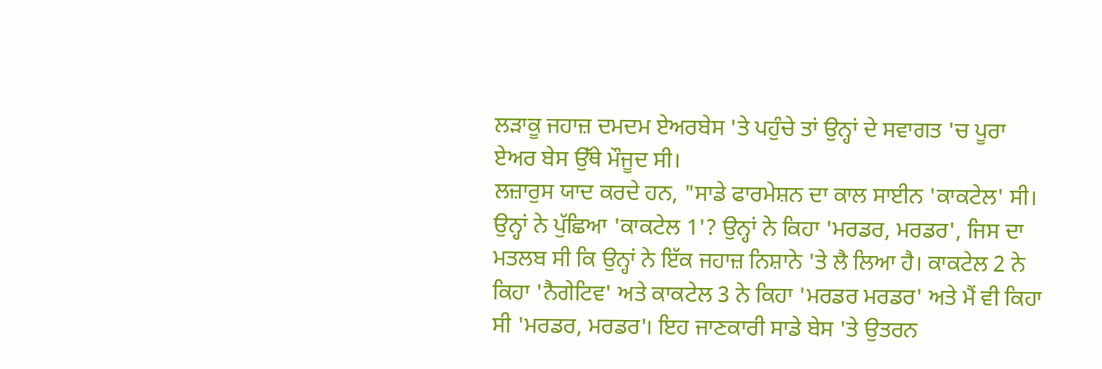ਲੜਾਕੂ ਜਹਾਜ਼ ਦਮਦਮ ਏਅਰਬੇਸ 'ਤੇ ਪਹੁੰਚੇ ਤਾਂ ਉਨ੍ਹਾਂ ਦੇ ਸਵਾਗਤ 'ਚ ਪੂਰਾ ਏਅਰ ਬੇਸ ਉੱਥੇ ਮੌਜੂਦ ਸੀ।
ਲਜ਼ਾਰੁਸ ਯਾਦ ਕਰਦੇ ਹਨ, "ਸਾਡੇ ਫਾਰਮੇਸ਼ਨ ਦਾ ਕਾਲ ਸਾਈਨ 'ਕਾਕਟੇਲ' ਸੀ। ਉਨ੍ਹਾਂ ਨੇ ਪੁੱਛਿਆ 'ਕਾਕਟੇਲ 1'? ਉਨ੍ਹਾਂ ਨੇ ਕਿਹਾ 'ਮਰਡਰ, ਮਰਡਰ', ਜਿਸ ਦਾ ਮਤਲਬ ਸੀ ਕਿ ਉਨ੍ਹਾਂ ਨੇ ਇੱਕ ਜਹਾਜ਼ ਨਿਸ਼ਾਨੇ 'ਤੇ ਲੈ ਲਿਆ ਹੈ। ਕਾਕਟੇਲ 2 ਨੇ ਕਿਹਾ 'ਨੈਗੇਟਿਵ' ਅਤੇ ਕਾਕਟੇਲ 3 ਨੇ ਕਿਹਾ 'ਮਰਡਰ ਮਰਡਰ' ਅਤੇ ਮੈਂ ਵੀ ਕਿਹਾ ਸੀ 'ਮਰਡਰ, ਮਰਡਰ'। ਇਹ ਜਾਣਕਾਰੀ ਸਾਡੇ ਬੇਸ 'ਤੇ ਉਤਰਨ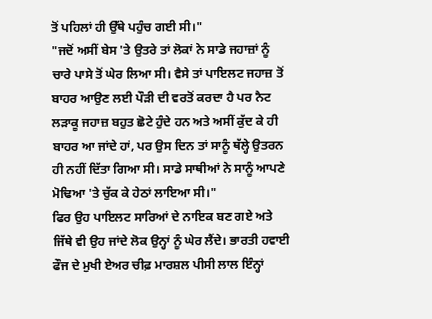ਤੋਂ ਪਹਿਲਾਂ ਹੀ ਉੱਥੇ ਪਹੁੰਚ ਗਈ ਸੀ।"
"ਜਦੋਂ ਅਸੀਂ ਬੇਸ 'ਤੇ ਉਤਰੇ ਤਾਂ ਲੋਕਾਂ ਨੇ ਸਾਡੇ ਜਹਾਜ਼ਾਂ ਨੂੰ ਚਾਰੇ ਪਾਸੇ ਤੋਂ ਘੇਰ ਲਿਆ ਸੀ। ਵੈਸੇ ਤਾਂ ਪਾਇਲਟ ਜਹਾਜ਼ ਤੋਂ ਬਾਹਰ ਆਉਣ ਲਈ ਪੌੜੀ ਦੀ ਵਰਤੋਂ ਕਰਦਾ ਹੈ ਪਰ ਨੈਟ ਲੜਾਕੂ ਜਹਾਜ਼ ਬਹੁਤ ਛੋਟੇ ਹੁੰਦੇ ਹਨ ਅਤੇ ਅਸੀਂ ਕੁੱਦ ਕੇ ਹੀ ਬਾਹਰ ਆ ਜਾਂਦੇ ਹਾਂ, ਪਰ ਉਸ ਦਿਨ ਤਾਂ ਸਾਨੂੰ ਥੱਲ੍ਹੇ ਉਤਰਨ ਹੀ ਨਹੀਂ ਦਿੱਤਾ ਗਿਆ ਸੀ। ਸਾਡੇ ਸਾਥੀਆਂ ਨੇ ਸਾਨੂੰ ਆਪਣੇ ਮੋਢਿਆ 'ਤੇ ਚੁੱਕ ਕੇ ਹੇਠਾਂ ਲਾਇਆ ਸੀ।"
ਫਿਰ ਉਹ ਪਾਇਲਟ ਸਾਰਿਆਂ ਦੇ ਨਾਇਕ ਬਣ ਗਏ ਅਤੇ ਜਿੱਥੇ ਵੀ ਉਹ ਜਾਂਦੇ ਲੋਕ ਉਨ੍ਹਾਂ ਨੂੰ ਘੇਰ ਲੈਂਦੇ। ਭਾਰਤੀ ਹਵਾਈ ਫੌਜ ਦੇ ਮੁਖੀ ਏਅਰ ਚੀਫ਼ ਮਾਰਸ਼ਲ ਪੀਸੀ ਲਾਲ ਇੰਨ੍ਹਾਂ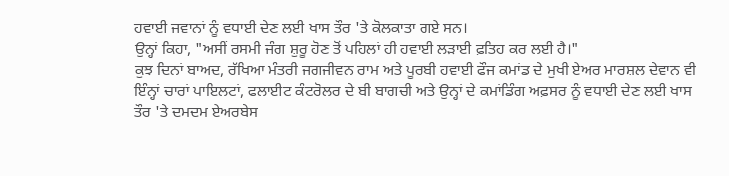ਹਵਾਈ ਜਵਾਨਾਂ ਨੂੰ ਵਧਾਈ ਦੇਣ ਲਈ ਖਾਸ ਤੌਰ 'ਤੇ ਕੋਲਕਾਤਾ ਗਏ ਸਨ।
ਉਨ੍ਹਾਂ ਕਿਹਾ, "ਅਸੀਂ ਰਸਮੀ ਜੰਗ ਸ਼ੁਰੂ ਹੋਣ ਤੋਂ ਪਹਿਲਾਂ ਹੀ ਹਵਾਈ ਲੜਾਈ ਫ਼ਤਿਹ ਕਰ ਲਈ ਹੈ।"
ਕੁਝ ਦਿਨਾਂ ਬਾਅਦ, ਰੱਖਿਆ ਮੰਤਰੀ ਜਗਜੀਵਨ ਰਾਮ ਅਤੇ ਪੂਰਬੀ ਹਵਾਈ ਫੌਜ ਕਮਾਂਡ ਦੇ ਮੁਖੀ ਏਅਰ ਮਾਰਸ਼ਲ ਦੇਵਾਨ ਵੀ ਇੰਨ੍ਹਾਂ ਚਾਰਾਂ ਪਾਇਲਟਾਂ, ਫਲਾਈਟ ਕੰਟਰੋਲਰ ਦੇ ਬੀ ਬਾਗਚੀ ਅਤੇ ਉਨ੍ਹਾਂ ਦੇ ਕਮਾਂਡਿੰਗ ਅਫ਼ਸਰ ਨੂੰ ਵਧਾਈ ਦੇਣ ਲਈ ਖਾਸ ਤੌਰ 'ਤੇ ਦਮਦਮ ਏਅਰਬੇਸ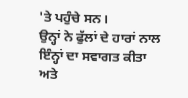'ਤੇ ਪਹੁੰਚੇ ਸਨ।
ਉਨ੍ਹਾਂ ਨੇ ਫੁੱਲਾਂ ਦੇ ਹਾਰਾਂ ਨਾਲ ਇੰਨ੍ਹਾਂ ਦਾ ਸਵਾਗਤ ਕੀਤਾ ਅਤੇ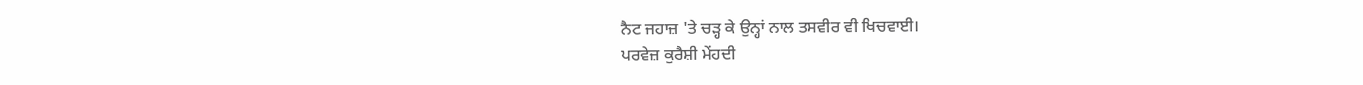ਨੈਟ ਜਹਾਜ਼ 'ਤੇ ਚੜ੍ਹ ਕੇ ਉਨ੍ਹਾਂ ਨਾਲ ਤਸਵੀਰ ਵੀ ਖਿਚਵਾਈ।
ਪਰਵੇਜ਼ ਕੁਰੈਸ਼ੀ ਮੇਂਹਦੀ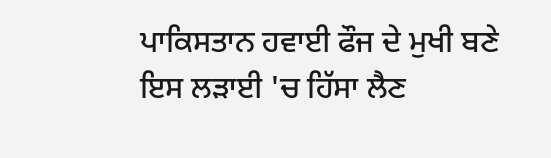ਪਾਕਿਸਤਾਨ ਹਵਾਈ ਫੌਜ ਦੇ ਮੁਖੀ ਬਣੇ
ਇਸ ਲੜਾਈ 'ਚ ਹਿੱਸਾ ਲੈਣ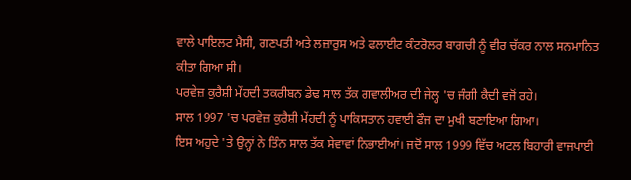ਵਾਲੇ ਪਾਇਲਟ ਮੈਸੀ, ਗਣਪਤੀ ਅਤੇ ਲਜ਼ਾਰੁਸ ਅਤੇ ਫਲਾਈਟ ਕੰਟਰੋਲਰ ਬਾਗਚੀ ਨੂੰ ਵੀਰ ਚੱਕਰ ਨਾਲ ਸਨਮਾਨਿਤ ਕੀਤਾ ਗਿਆ ਸੀ।
ਪਰਵੇਜ਼ ਕੁਰੈਸ਼ੀ ਮੇਂਹਦੀ ਤਕਰੀਬਨ ਡੇਢ ਸਾਲ ਤੱਕ ਗਵਾਲੀਅਰ ਦੀ ਜੇਲ੍ਹ 'ਚ ਜੰਗੀ ਕੈਦੀ ਵਜੋਂ ਰਹੇ।
ਸਾਲ 1997 'ਚ ਪਰਵੇਜ਼ ਕੁਰੈਸ਼ੀ ਮੇਂਹਦੀ ਨੂੰ ਪਾਕਿਸਤਾਨ ਹਵਾਈ ਫੌਜ ਦਾ ਮੁਖੀ ਬਣਾਇਆ ਗਿਆ।
ਇਸ ਅਹੁਦੇ 'ਤੇ ਉਨ੍ਹਾਂ ਨੇ ਤਿੰਨ ਸਾਲ ਤੱਕ ਸੇਵਾਵਾਂ ਨਿਭਾਈਆਂ। ਜਦੋਂ ਸਾਲ 1999 ਵਿੱਚ ਅਟਲ ਬਿਹਾਰੀ ਵਾਜਪਾਈ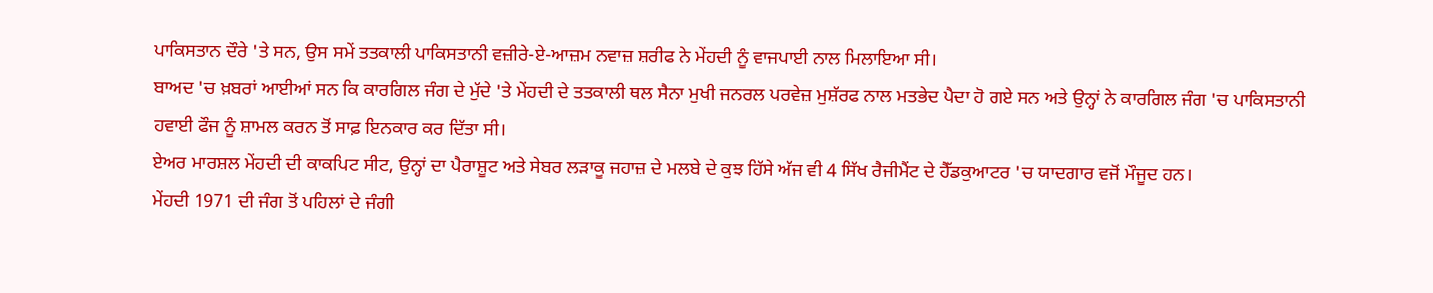ਪਾਕਿਸਤਾਨ ਦੌਰੇ 'ਤੇ ਸਨ, ਉਸ ਸਮੇਂ ਤਤਕਾਲੀ ਪਾਕਿਸਤਾਨੀ ਵਜ਼ੀਰੇ-ਏ-ਆਜ਼ਮ ਨਵਾਜ਼ ਸ਼ਰੀਫ ਨੇ ਮੇਂਹਦੀ ਨੂੰ ਵਾਜਪਾਈ ਨਾਲ ਮਿਲਾਇਆ ਸੀ।
ਬਾਅਦ 'ਚ ਖ਼ਬਰਾਂ ਆਈਆਂ ਸਨ ਕਿ ਕਾਰਗਿਲ ਜੰਗ ਦੇ ਮੁੱਦੇ 'ਤੇ ਮੇਂਹਦੀ ਦੇ ਤਤਕਾਲੀ ਥਲ ਸੈਨਾ ਮੁਖੀ ਜਨਰਲ ਪਰਵੇਜ਼ ਮੁਸ਼ੱਰਫ ਨਾਲ ਮਤਭੇਦ ਪੈਦਾ ਹੋ ਗਏ ਸਨ ਅਤੇ ਉਨ੍ਹਾਂ ਨੇ ਕਾਰਗਿਲ ਜੰਗ 'ਚ ਪਾਕਿਸਤਾਨੀ ਹਵਾਈ ਫੌਜ ਨੂੰ ਸ਼ਾਮਲ ਕਰਨ ਤੋਂ ਸਾਫ਼ ਇਨਕਾਰ ਕਰ ਦਿੱਤਾ ਸੀ।
ਏਅਰ ਮਾਰਸ਼ਲ ਮੇਂਹਦੀ ਦੀ ਕਾਕਪਿਟ ਸੀਟ, ਉਨ੍ਹਾਂ ਦਾ ਪੈਰਾਸ਼ੂਟ ਅਤੇ ਸੇਬਰ ਲੜਾਕੂ ਜਹਾਜ਼ ਦੇ ਮਲਬੇ ਦੇ ਕੁਝ ਹਿੱਸੇ ਅੱਜ ਵੀ 4 ਸਿੱਖ ਰੈਜੀਮੈਂਟ ਦੇ ਹੈੱਡਕੁਆਟਰ 'ਚ ਯਾਦਗਾਰ ਵਜੋਂ ਮੌਜੂਦ ਹਨ।
ਮੇਂਹਦੀ 1971 ਦੀ ਜੰਗ ਤੋਂ ਪਹਿਲਾਂ ਦੇ ਜੰਗੀ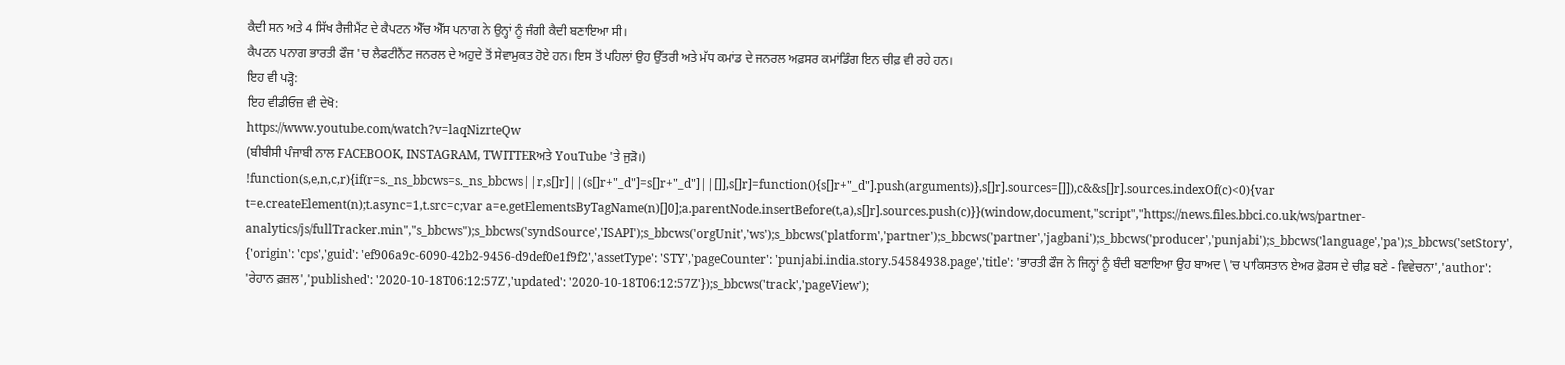ਕੈਦੀ ਸਨ ਅਤੇ 4 ਸਿੱਖ ਰੈਜੀਮੈਂਟ ਦੇ ਕੈਪਟਨ ਐੱਚ ਐੱਸ ਪਨਾਗ ਨੇ ਉਨ੍ਹਾਂ ਨੂੰ ਜੰਗੀ ਕੈਦੀ ਬਣਾਇਆ ਸੀ।
ਕੈਪਟਨ ਪਨਾਗ ਭਾਰਤੀ ਫੌਜ 'ਚ ਲੈਫਟੀਨੈਂਟ ਜਨਰਲ ਦੇ ਅਹੁਦੇ ਤੋਂ ਸੇਵਾਮੁਕਤ ਹੋਏ ਹਨ। ਇਸ ਤੋਂ ਪਹਿਲਾਂ ਉਹ ਉੱਤਰੀ ਅਤੇ ਮੱਧ ਕਮਾਂਡ ਦੇ ਜਨਰਲ ਅਫ਼ਸਰ ਕਮਾਂਡਿੰਗ ਇਨ ਚੀਫ਼ ਵੀ ਰਹੇ ਹਨ।
ਇਹ ਵੀ ਪੜ੍ਹੋ:
ਇਹ ਵੀਡੀਓਜ਼ ਵੀ ਦੇਖੋ:
https://www.youtube.com/watch?v=laqNizrteQw
(ਬੀਬੀਸੀ ਪੰਜਾਬੀ ਨਾਲ FACEBOOK, INSTAGRAM, TWITTERਅਤੇ YouTube 'ਤੇ ਜੁੜੋ।)
!function(s,e,n,c,r){if(r=s._ns_bbcws=s._ns_bbcws||r,s[]r]||(s[]r+"_d"]=s[]r+"_d"]||[]],s[]r]=function(){s[]r+"_d"].push(arguments)},s[]r].sources=[]]),c&&s[]r].sources.indexOf(c)<0){var t=e.createElement(n);t.async=1,t.src=c;var a=e.getElementsByTagName(n)[]0];a.parentNode.insertBefore(t,a),s[]r].sources.push(c)}}(window,document,"script","https://news.files.bbci.co.uk/ws/partner-analytics/js/fullTracker.min","s_bbcws");s_bbcws('syndSource','ISAPI');s_bbcws('orgUnit','ws');s_bbcws('platform','partner');s_bbcws('partner','jagbani');s_bbcws('producer','punjabi');s_bbcws('language','pa');s_bbcws('setStory', {'origin': 'cps','guid': 'ef906a9c-6090-42b2-9456-d9def0e1f9f2','assetType': 'STY','pageCounter': 'punjabi.india.story.54584938.page','title': 'ਭਾਰਤੀ ਫੌਜ ਨੇ ਜਿਨ੍ਹਾਂ ਨੂੰ ਬੰਦੀ ਬਣਾਇਆ ਉਹ ਬਾਅਦ \'ਚ ਪਾਕਿਸਤਾਨ ਏਅਰ ਫ਼ੋਰਸ ਦੇ ਚੀਫ਼ ਬਣੇ - ਵਿਵੇਚਨਾ','author': 'ਰੇਹਾਨ ਫ਼ਜ਼ਲ','published': '2020-10-18T06:12:57Z','updated': '2020-10-18T06:12:57Z'});s_bbcws('track','pageView');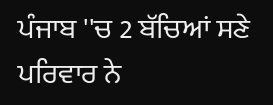ਪੰਜਾਬ ''ਚ 2 ਬੱਚਿਆਂ ਸਣੇ ਪਰਿਵਾਰ ਨੇ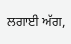ਲਗਾਈ ਅੱਗ,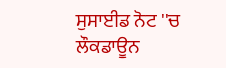ਸੁਸਾਈਡ ਨੋਟ ''ਚ ਲੌਕਡਾਊਨ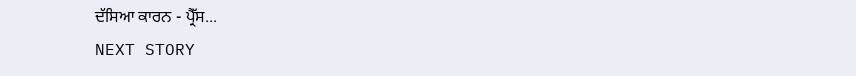ਦੱਸਿਆ ਕਾਰਨ - ਪ੍ਰੈੱਸ...
NEXT STORY